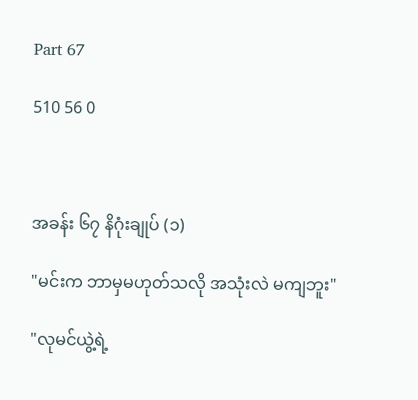Part 67

510 56 0



အခန်း ၆၇ နိဂုံးချုပ် (၁)

"မင်းက ဘာမှမဟုတ်သလို အသုံးလဲ မကျဘူး"

"လုမင်ယွဲ့ရဲ့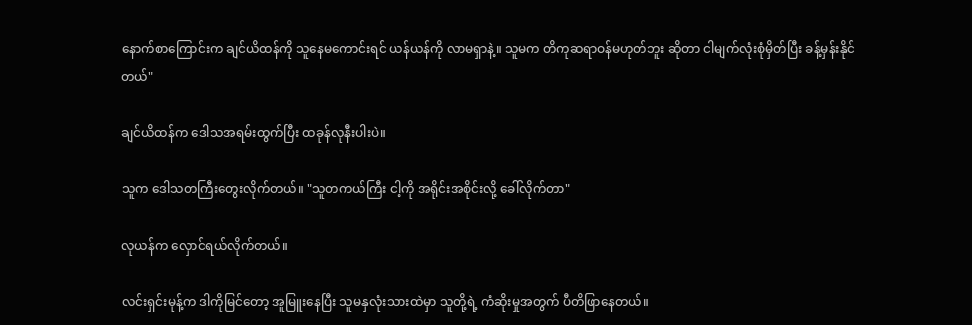နောက်စာကြောင်းက ချင်ယိထန်ကို သူနေမကောင်းရင် ယန်ယန်ကို လာမရှာနဲ့။ သူမက တိကုဆရာဝန်မဟုတ်ဘူး ဆိုတာ ငါမျက်လုံးစုံမှိတ်ပြီး ခန့်မှန်းနိုင်တယ်"

ချင်ယိထန်က ဒေါသအရမ်းထွက်ပြီး ထခုန်လုနီးပါးပဲ။

သူက ဒေါသတကြီးတွေးလိုက်တယ်။ "သူတကယ်ကြီး ငါ့ကို အရိုင်းအစိုင်းလို့ ခေါ်လိုက်တာ"

လုယန်က လှောင်ရယ်လိုက်တယ်။

လင်းရှင်းမုန့်က ဒါကိုမြင်တော့ အူမြူးနေပြီး သူမနှလုံးသားထဲမှာ သူတို့ရဲ့ ကံဆိုးမှုအတွက် ပီတိဖြာနေတယ်။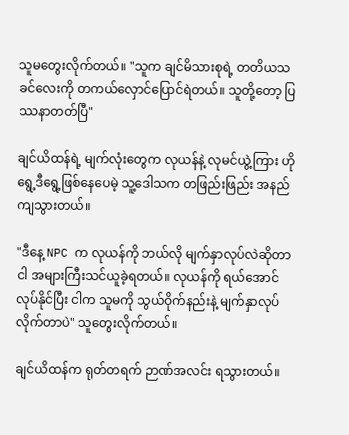သူမတွေးလိုက်တယ်။ "သူက ချင်မိသားစုရဲ့ တတိယသခင်လေးကို တကယ်လှောင်ပြောင်ရဲတယ်။ သူတို့တော့ ပြဿနာတတ်ပြီ"

ချင်ယိထန်ရဲ့ မျက်လုံးတွေက လုယန်နဲ့ လုမင်ယွဲ့ကြား ဟိုရွေ့ဒီရွေ့ဖြစ်နေပေမဲ့ သူ့ဒေါသက တဖြည်းဖြည်း အနည်ကျသွားတယ်။

"ဒီနေ့ NPC က လုယန်ကို ဘယ်လို မျက်နှာလုပ်လဲဆိုတာ ငါ အများကြီးသင်ယူခဲ့ရတယ်။ လုယန်ကို ရယ်အောင် လုပ်နိုင်ပြီး ငါက သူမကို သွယ်ဝိုက်နည်းနဲ့ မျက်နှာလုပ်လိုက်တာပဲ" သူတွေးလိုက်တယ်။

ချင်ယိထန်က ရုတ်တရက် ဉာဏ်အလင်း ရသွားတယ်။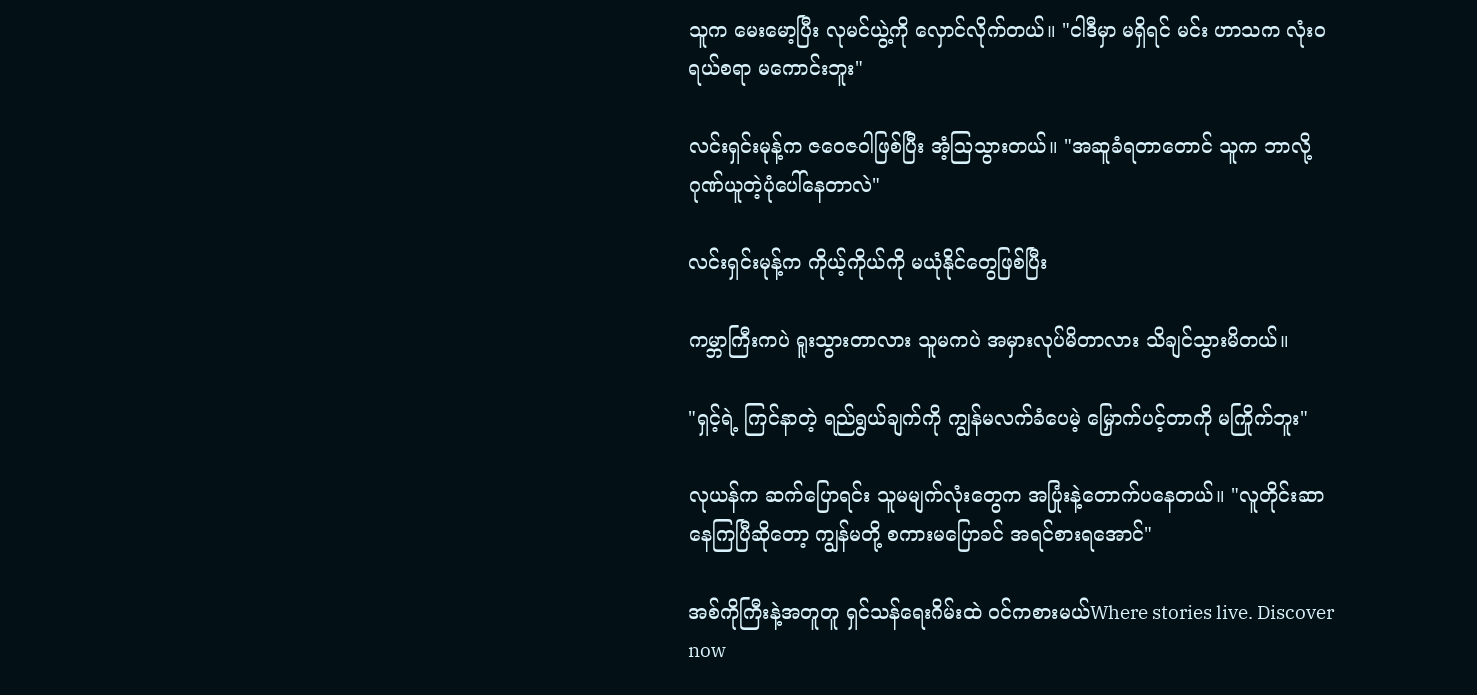သူက မေးမော့ပြီး လုမင်ယွဲ့ကို လှောင်လိုက်တယ်။ "ငါဒီမှာ မရှိရင် မင်း ဟာသက လုံးဝရယ်စရာ မကောင်းဘူး"

လင်းရှင်းမုန့်က ဇဝေဇဝါဖြစ်ပြီး အံ့ဩသွားတယ်။ "အဆူခံရတာတောင် သူက ဘာလို့ ဂုဏ်ယူတဲ့ပုံပေါ်နေတာလဲ"

လင်းရှင်းမုန့်က ကိုယ့်ကိုယ်ကို မယုံနိုင်တွေဖြစ်ပြီး

ကမ္ဘာကြီးကပဲ ရူးသွားတာလား သူမကပဲ အမှားလုပ်မိတာလား သိချင်သွားမိတယ်။

"ရှင့်ရဲ့ ကြင်နာတဲ့ ရည်ရွယ်ချက်ကို ကျွန်မလက်ခံပေမဲ့ မြှောက်ပင့်တာကို မကြိုက်ဘူး"

လုယန်က ဆက်ပြောရင်း သူမမျက်လုံးတွေက အပြုံးနဲ့တောက်ပနေတယ်။ "လူတိုင်းဆာနေကြပြီဆိုတော့ ကျွန်မတို့ စကားမပြောခင် အရင်စားရအောင်"

အစ်ကိုကြီးနဲ့အတူတူ ရှင်သန်ရေးဂိမ်းထဲ ဝင်ကစားမယ်Where stories live. Discover now